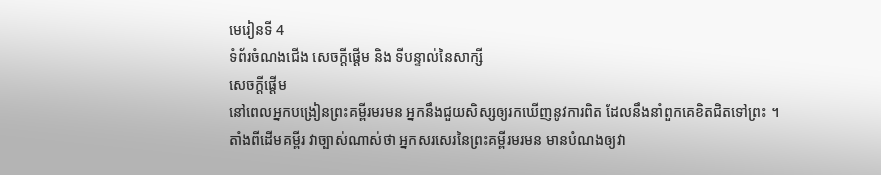មេរៀនទី 4
ទំព័រចំណងជើង សេចក្ដីផ្ដើម និង ទីបន្ទាល់នៃសាក្សី
សេចក្តីផ្ដើម
នៅពេលអ្នកបង្រៀនព្រះគម្ពីរមរមន អ្នកនឹងជួយសិស្សឲ្យរកឃើញនូវការពិត ដែលនឹងនាំពួកគេខិតជិតទៅព្រះ ។ តាំងពីដើមគម្ពីរ វាច្បាស់ណាស់ថា អ្នកសរសេរនៃព្រះគម្ពីរមរមន មានបំណងឲ្យវា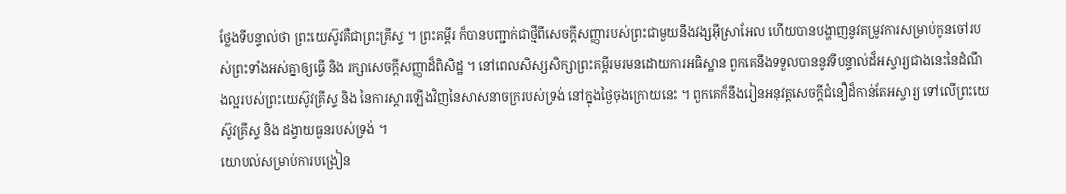ថ្លែងទីបន្ទាល់ថា ព្រះយេស៊ូវគឺជាព្រះគ្រីស្ទ ។ ព្រះគម្ពីរ ក៏បានបញ្ជាក់ជាថ្មីពីសេចក្ដីសញ្ញារបស់ព្រះជាមួយនឹងវង្សអ៊ីស្រាអែល ហើយបានបង្ហាញនូវតម្រូវការសម្រាប់កូនចៅរបស់ព្រះទាំងអស់គ្នាឲ្យធ្វើ និង រក្សាសេចក្ដីសញ្ញាដ៏ពិសិដ្ឋ ។ នៅពេលសិស្សសិក្សាព្រះគម្ពីរមរមនដោយការអធិស្ឋាន ពួកគេនឹងទទួលបាននូវទីបន្ទាល់ដ៏អស្ចារ្យជាងនេះនៃដំណឹងល្អរបស់ព្រះយេស៊ូវគ្រីស្ទ និង នៃការស្ដារឡើងវិញនៃសាសនាចក្ររបស់ទ្រង់ នៅក្នុងថ្ងៃចុងក្រោយនេះ ។ ពួកគេក៏នឹងរៀនអនុវត្តសេចក្ដីជំនឿដ៏កាន់តែអស្ចារ្យ ទៅលើព្រះយេស៊ូវគ្រីស្ទ និង ដង្វាយធួនរបស់ទ្រង់ ។
យោបល់សម្រាប់ការបង្រៀន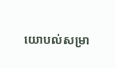យោបល់សម្រា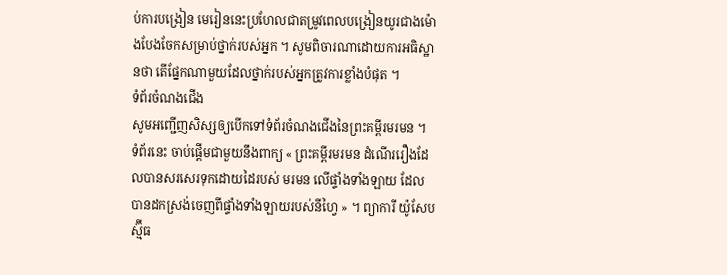ប់ការបង្រៀន មេរៀននេះប្រហែលជាតម្រូវពេលបង្រៀនយូរជាងម៉ោងបែងចែកសម្រាប់ថ្នាក់របស់អ្នក ។ សូមពិចារណាដោយការអធិស្ឋានថា តើផ្នែកណាមួយដែលថ្នាក់របស់អ្នកត្រូវការខ្លាំងបំផុត ។
ទំព័រចំណងជើង
សូមអញ្ជើញសិស្សឲ្យបើកទៅទំព័រចំណងជើងនៃព្រះគម្ពីរមរមន ។ ទំព័រនេះ ចាប់ផ្ដើមជាមួយនឹងពាក្យ « ព្រះគម្ពីរមរមន ដំណើររឿងដែលបានសរសេរទុកដោយដៃរបស់ មរមន លើផ្ទាំងទាំងឡាយ ដែលបានដកស្រង់ចេញពីផ្ទាំងទាំងឡាយរបស់នីហ្វៃ » ។ ព្យាការី យ៉ូសែប ស្ម៊ីធ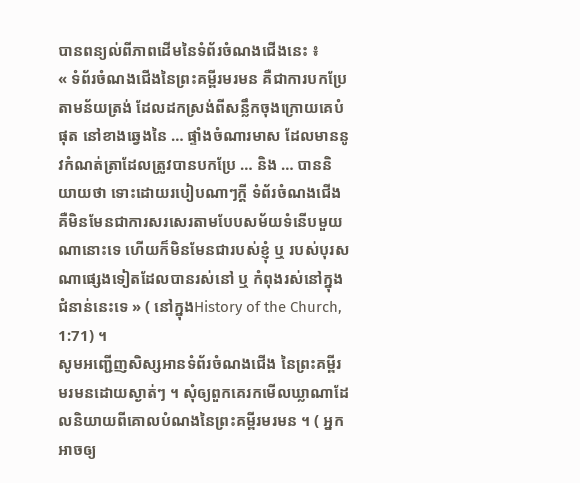បានពន្យល់ពីភាពដើមនៃទំព័រចំណងជើងនេះ ៖
« ទំព័រចំណងជើងនៃព្រះគម្ពីរមរមន គឺជាការបកប្រែតាមន័យត្រង់ ដែលដកស្រង់ពីសន្លឹកចុងក្រោយគេបំផុត នៅខាងឆ្វេងនៃ … ផ្ទាំងចំណារមាស ដែលមាននូវកំណត់ត្រាដែលត្រូវបានបកប្រែ … និង … បាននិយាយថា ទោះដោយរបៀបណាៗក្ដី ទំព័រចំណងជើង គឺមិនមែនជាការសរសេរតាមបែបសម័យទំនើបមួយណានោះទេ ហើយក៏មិនមែនជារបស់ខ្ញុំ ឬ របស់បុរសណាផ្សេងទៀតដែលបានរស់នៅ ឬ កំពុងរស់នៅក្នុងជំនាន់នេះទេ » ( នៅក្នុងHistory of the Church, 1:71) ។
សូមអញ្ជើញសិស្សអានទំព័រចំណងជើង នៃព្រះគម្ពីរមរមនដោយស្ងាត់ៗ ។ សុំឲ្យពួកគេរកមើលឃ្លាណាដែលនិយាយពីគោលបំណងនៃព្រះគម្ពីរមរមន ។ ( អ្នកអាចឲ្យ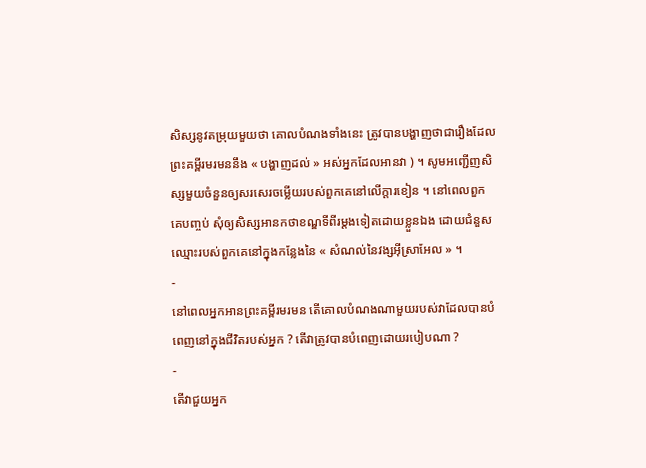សិស្សនូវតម្រុយមួយថា គោលបំណងទាំងនេះ ត្រូវបានបង្ហាញថាជារឿងដែលព្រះគម្ពីរមរមននឹង « បង្ហាញដល់ » អស់អ្នកដែលអានវា ) ។ សូមអញ្ជើញសិស្សមួយចំនួនឲ្យសរសេរចម្លើយរបស់ពួកគេនៅលើក្តារខៀន ។ នៅពេលពួកគេបញ្ចប់ សុំឲ្យសិស្សអានកថាខណ្ឌទីពីរម្ដងទៀតដោយខ្លួនឯង ដោយជំនួសឈ្មោះរបស់ពួកគេនៅក្នុងកន្លែងនៃ « សំណល់នៃវង្សអ៊ីស្រាអែល » ។
-
នៅពេលអ្នកអានព្រះគម្ពីរមរមន តើគោលបំណងណាមួយរបស់វាដែលបានបំពេញនៅក្នុងជីវិតរបស់អ្នក ? តើវាត្រូវបានបំពេញដោយរបៀបណា ?
-
តើវាជួយអ្នក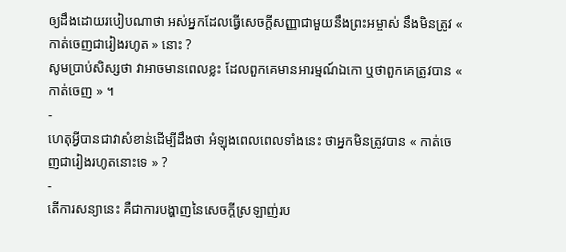ឲ្យដឹងដោយរបៀបណាថា អស់អ្នកដែលធ្វើសេចក្ដីសញ្ញាជាមួយនឹងព្រះអម្ចាស់ នឹងមិនត្រូវ « កាត់ចេញជារៀងរហូត » នោះ ?
សូមប្រាប់សិស្សថា វាអាចមានពេលខ្លះ ដែលពួកគេមានអារម្មណ៍ឯកោ ឬថាពួកគេត្រូវបាន « កាត់ចេញ » ។
-
ហេតុអ្វីបានជាវាសំខាន់ដើម្បីដឹងថា អំឡុងពេលពេលទាំងនេះ ថាអ្នកមិនត្រូវបាន « កាត់ចេញជារៀងរហូតនោះទេ » ?
-
តើការសន្យានេះ គឺជាការបង្ហាញនៃសេចក្ដីស្រឡាញ់រប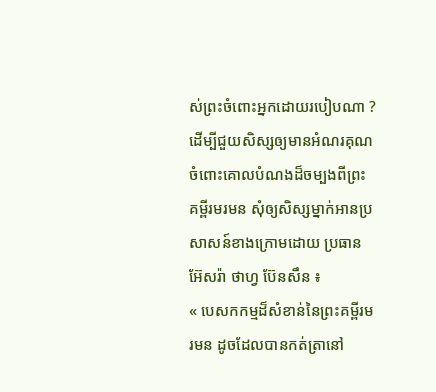ស់ព្រះចំពោះអ្នកដោយរបៀបណា ?
ដើម្បីជួយសិស្សឲ្យមានអំណរគុណចំពោះគោលបំណងដ៏ចម្បងពីព្រះគម្ពីរមរមន សុំឲ្យសិស្សម្នាក់អានប្រសាសន៍ខាងក្រោមដោយ ប្រធាន អ៊ែសរ៉ា ថាហ្វ ប៊ែនសឹន ៖
« បេសកកម្មដ៏សំខាន់នៃព្រះគម្ពីរមរមន ដូចដែលបានកត់ត្រានៅ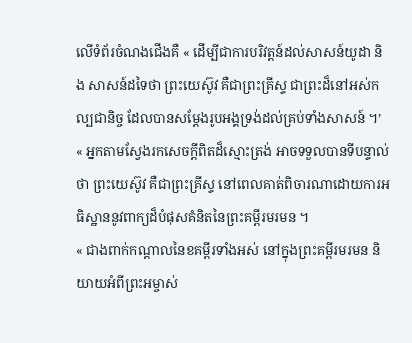លើទំព័រចំណងជើងគឺ « ដើម្បីជាការបរិវត្តន៍ដល់សាសន៍យូដា និង សាសន៍ដទៃថា ព្រះយេស៊ូវ គឺជាព្រះគ្រីស្ទ ជាព្រះដ៏នៅអស់កល្បជានិច្ច ដែលបានសម្ដែងរូបអង្គទ្រង់ដល់គ្រប់ទាំងសាសន៍ ។’
« អ្នកតាមស្វែងរកសេចក្ដីពិតដ៏ស្មោះត្រង់ អាចទទួលបានទីបន្ទាល់ថា ព្រះយេស៊ូវ គឺជាព្រះគ្រីស្ទ នៅពេលគាត់ពិចារណាដោយការអធិស្ឋាននូវពាក្យដ៏បំផុសគំនិតនៃព្រះគម្ពីរមរមន ។
« ជាងពាក់កណ្ដាលនៃខគម្ពីរទាំងអស់ នៅក្នុងព្រះគម្ពីរមរមន និយាយអំពីព្រះអម្ចាស់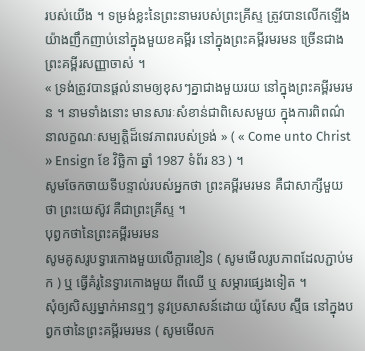របស់យើង ។ ទម្រង់ខ្លះនៃព្រះនាមរបស់ព្រះគ្រីស្ទ ត្រូវបានលើកឡើងយ៉ាងញឹកញាប់នៅក្នុងមួយខគម្ពីរ នៅក្នុងព្រះគម្ពីរមរមន ច្រើនជាងព្រះគម្ពីរសញ្ញាចាស់ ។
« ទ្រង់ត្រូវបានផ្ដល់នាមឲ្យខុសៗគ្នាជាងមួយរយ នៅក្នុងព្រះគម្ពីរមរមន ។ នាមទាំងនោះ មានសារៈសំខាន់ជាពិសេសមួយ ក្នុងការពិពណ៌នាលក្ខណៈសម្បត្តិដ៏ទេវភាពរបស់ទ្រង់ » ( « Come unto Christ » Ensign ខែ វិច្ឆិកា ឆ្នាំ 1987 ទំព័រ 83 ) ។
សូមចែកចាយទីបន្ទាល់របស់អ្នកថា ព្រះគម្ពីរមរមន គឺជាសាក្សីមួយថា ព្រះយេស៊ូវ គឺជាព្រះគ្រីស្ទ ។
បុព្វកថានៃព្រះគម្ពីរមរមន
សូមគូសរូបទ្វារកោងមួយលើក្ដារខៀន ( សូមមើលរូបភាពដែលភ្ជាប់មក ) ឬ ធ្វើគំរូនៃទ្វារកោងមួយ ពីឈើ ឬ សម្ភារផ្សេងទៀត ។
សុំឲ្យសិស្សម្នាក់អានឮៗ នូវប្រសាសន៍ដោយ យ៉ូសែប ស្ម៊ីធ នៅក្នុងបព្វកថានៃព្រះគម្ពីរមរមន ( សូមមើលក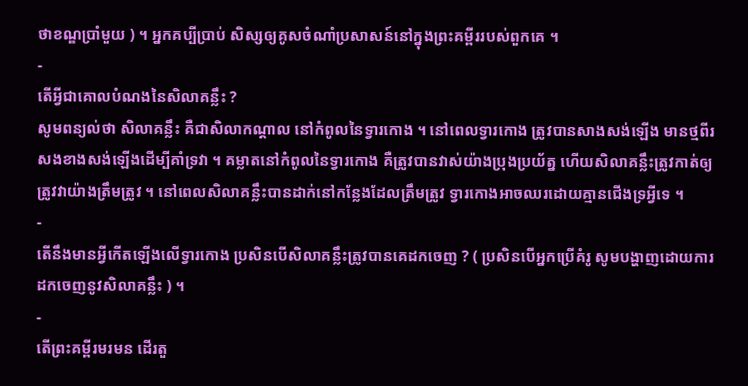ថាខណ្ឌប្រាំមួយ ) ។ អ្នកគប្បីប្រាប់ សិស្សឲ្យគូសចំណាំប្រសាសន៍នៅក្នុងព្រះគម្ពីររបស់ពួកគេ ។
-
តើអ្វីជាគោលបំណងនៃសិលាគន្លឹះ ?
សូមពន្យល់ថា សិលាគន្លឹះ គឺជាសិលាកណ្ដាល នៅកំពូលនៃទ្វារកោង ។ នៅពេលទ្វារកោង ត្រូវបានសាងសង់ឡើង មានថ្មពីរសងខាងសង់ឡើងដើម្បីគាំទ្រវា ។ គម្លាតនៅកំពូលនៃទ្វារកោង គឺត្រូវបានវាស់យ៉ាងប្រុងប្រយ័ត្ន ហើយសិលាគន្លឹះត្រូវកាត់ឲ្យត្រូវវាយ៉ាងត្រឹមត្រូវ ។ នៅពេលសិលាគន្លឹះបានដាក់នៅកន្លែងដែលត្រឹមត្រូវ ទ្វារកោងអាចឈរដោយគ្មានជើងទ្រអ្វីទេ ។
-
តើនឹងមានអ្វីកើតឡើងលើទ្វារកោង ប្រសិនបើសិលាគន្លឹះត្រូវបានគេដកចេញ ? ( ប្រសិនបើអ្នកប្រើគំរូ សូមបង្ហាញដោយការដកចេញនូវសិលាគន្លឹះ ) ។
-
តើព្រះគម្ពីរមរមន ដើរតួ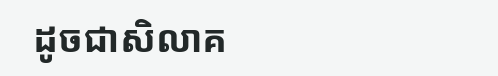ដូចជាសិលាគ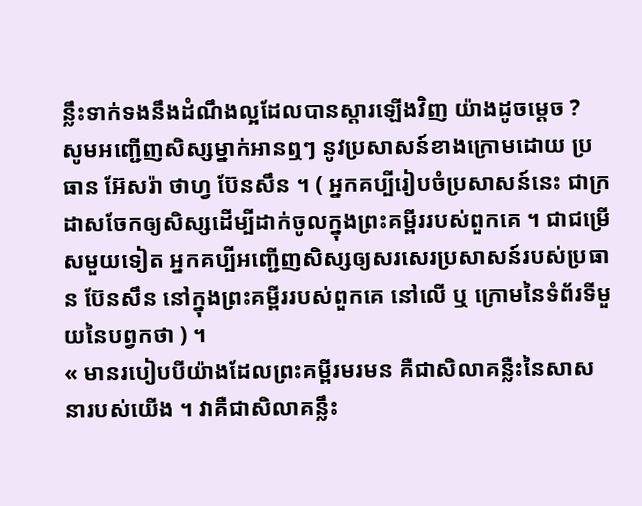ន្លឹះទាក់ទងនឹងដំណឹងល្អដែលបានស្ដារឡើងវិញ យ៉ាងដូចម្ដេច ?
សូមអញ្ជើញសិស្សម្នាក់អានឮៗ នូវប្រសាសន៍ខាងក្រោមដោយ ប្រធាន អ៊ែសរ៉ា ថាហ្វ ប៊ែនសឹន ។ ( អ្នកគប្បីរៀបចំប្រសាសន៍នេះ ជាក្រដាសចែកឲ្យសិស្សដើម្បីដាក់ចូលក្នុងព្រះគម្ពីររបស់ពួកគេ ។ ជាជម្រើសមួយទៀត អ្នកគប្បីអញ្ជើញសិស្សឲ្យសរសេរប្រសាសន៍របស់ប្រធាន ប៊ែនសឹន នៅក្នុងព្រះគម្ពីររបស់ពួកគេ នៅលើ ឬ ក្រោមនៃទំព័រទីមួយនៃបព្វកថា ) ។
« មានរបៀបបីយ៉ាងដែលព្រះគម្ពីរមរមន គឺជាសិលាគន្លឺះនៃសាសនារបស់យើង ។ វាគឺជាសិលាគន្លឹះ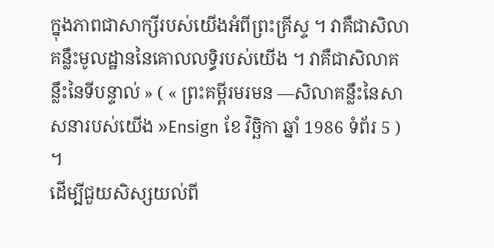ក្នុងភាពជាសាក្សីរបស់យើងអំពីព្រះគ្រីស្ទ ។ វាគឺជាសិលាគន្លឹះមូលដ្ឋាននៃគោលលទ្ធិរបស់យើង ។ វាគឺជាសិលាគន្លឹះនៃទីបន្ទាល់ » ( « ព្រះគម្ពីរមរមន —សិលាគន្លឹះនៃសាសនារបស់យើង »Ensign ខែ វិច្ឆិកា ឆ្នាំ 1986 ទំព័រ 5 ) ។
ដើម្បីជួយសិស្សយល់ពី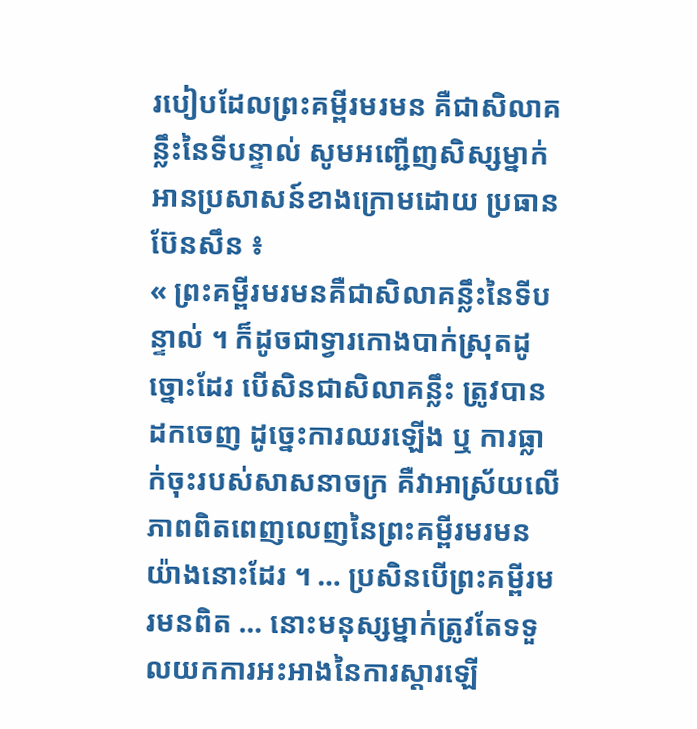របៀបដែលព្រះគម្ពីរមរមន គឺជាសិលាគន្លឹះនៃទីបន្ទាល់ សូមអញ្ជើញសិស្សម្នាក់អានប្រសាសន៍ខាងក្រោមដោយ ប្រធាន ប៊ែនសឹន ៖
« ព្រះគម្ពីរមរមនគឺជាសិលាគន្លឹះនៃទីបន្ទាល់ ។ ក៏ដូចជាទ្វារកោងបាក់ស្រុតដូច្នោះដែរ បើសិនជាសិលាគន្លឹះ ត្រូវបានដកចេញ ដូច្នេះការឈរឡើង ឬ ការធ្លាក់ចុះរបស់សាសនាចក្រ គឺវាអាស្រ័យលើភាពពិតពេញលេញនៃព្រះគម្ពីរមរមនយ៉ាងនោះដែរ ។ … ប្រសិនបើព្រះគម្ពីរមរមនពិត … នោះមនុស្សម្នាក់ត្រូវតែទទួលយកការអះអាងនៃការស្ដារឡើ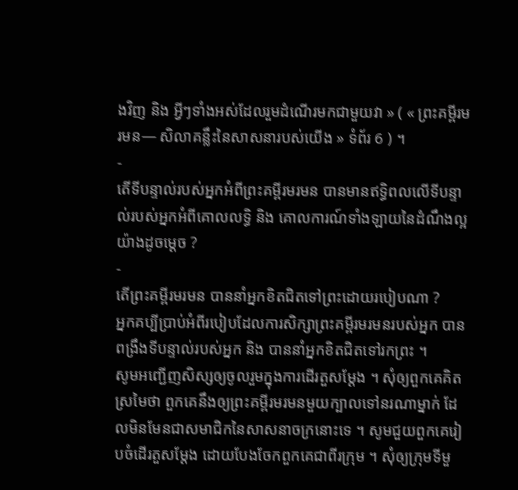ងវិញ និង អ្វីៗទាំងអស់ដែលរួមដំណើរមកជាមួយវា » ( « ព្រះគម្ពីរមរមន— សិលាគន្លឹះនៃសាសនារបស់យើង » ទំព័រ 6 ) ។
-
តើទីបន្ទាល់របស់អ្នកអំពីព្រះគម្ពីរមរមន បានមានឥទ្ធិពលលើទីបន្ទាល់របស់អ្នកអំពីគោលលទ្ធិ និង គោលការណ៍ទាំងឡាយនៃដំណឹងល្អយ៉ាងដូចម្ដេច ?
-
តើព្រះគម្ពីរមរមន បាននាំអ្នកខិតជិតទៅព្រះដោយរបៀបណា ?
អ្នកគប្បីប្រាប់អំពីរបៀបដែលការសិក្សាព្រះគម្ពីរមរមនរបស់អ្នក បានពង្រឹងទីបន្ទាល់របស់អ្នក និង បាននាំអ្នកខិតជិតទៅរកព្រះ ។
សូមអញ្ជើញសិស្សឲ្យចូលរួមក្នុងការដើរតួសម្ដែង ។ សុំឲ្យពួកគេគិតស្រមៃថា ពួកគេនឹងឲ្យព្រះគម្ពីរមរមនមួយក្បាលទៅនរណាម្នាក់ ដែលមិនមែនជាសមាជិកនៃសាសនាចក្រនោះទេ ។ សូមជួយពួកគេរៀបចំដើរតួសម្ដែង ដោយបែងចែកពួកគេជាពីរក្រុម ។ សុំឲ្យក្រុមទីមួ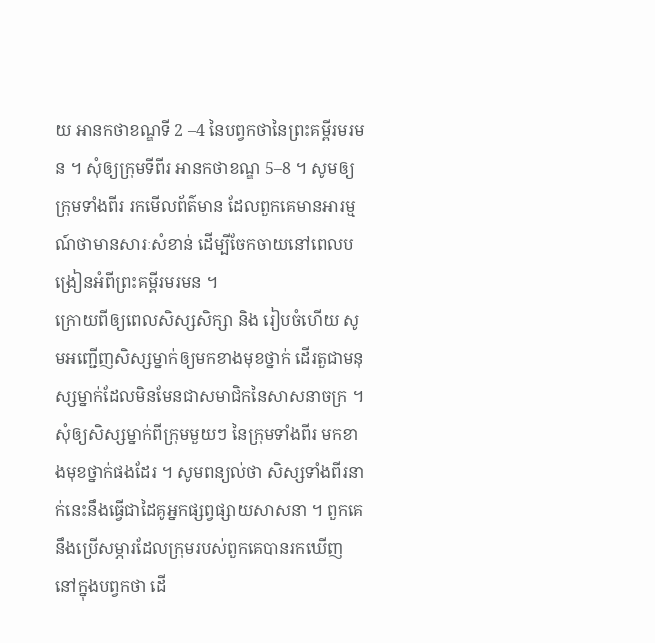យ អានកថាខណ្ឌទី 2 –4 នៃបព្វកថានៃព្រះគម្ពីរមរមន ។ សុំឲ្យក្រុមទីពីរ អានកថាខណ្ឌ 5–8 ។ សូមឲ្យក្រុមទាំងពីរ រកមើលព័ត៌មាន ដែលពួកគេមានអារម្មណ៍ថាមានសារៈសំខាន់ ដើម្បីចែកចាយនៅពេលបង្រៀនអំពីព្រះគម្ពីរមរមន ។
ក្រោយពីឲ្យពេលសិស្សសិក្សា និង រៀបចំហើយ សូមអញ្ជើញសិស្សម្នាក់ឲ្យមកខាងមុខថ្នាក់ ដើរតួជាមនុស្សម្នាក់ដែលមិនមែនជាសមាជិកនៃសាសនាចក្រ ។ សុំឲ្យសិស្សម្នាក់ពីក្រុមមួយៗ នៃក្រុមទាំងពីរ មកខាងមុខថ្នាក់ផងដែរ ។ សូមពន្យល់ថា សិស្សទាំងពីរនាក់នេះនឹងធ្វើជាដៃគូអ្នកផ្សព្វផ្សាយសាសនា ។ ពួកគេនឹងប្រើសម្ភារដែលក្រុមរបស់ពួកគេបានរកឃើញ នៅក្នុងបព្វកថា ដើ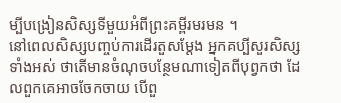ម្បីបង្រៀនសិស្សទីមួយអំពីព្រះគម្ពីរមរមន ។
នៅពេលសិស្សបញ្ចប់ការដើរតួសម្ដែង អ្នកគប្បីសួរសិស្សទាំងអស់ ថាតើមានចំណុចបន្ថែមណាទៀតពីបុព្វកថា ដែលពួកគេអាចចែកចាយ បើពួ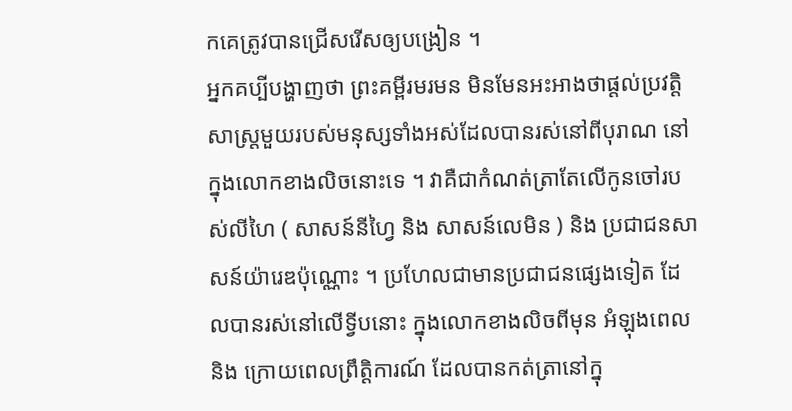កគេត្រូវបានជ្រើសរើសឲ្យបង្រៀន ។
អ្នកគប្បីបង្ហាញថា ព្រះគម្ពីរមរមន មិនមែនអះអាងថាផ្តល់ប្រវត្តិសាស្ដ្រមួយរបស់មនុស្សទាំងអស់ដែលបានរស់នៅពីបុរាណ នៅក្នុងលោកខាងលិចនោះទេ ។ វាគឺជាកំណត់ត្រាតែលើកូនចៅរបស់លីហៃ ( សាសន៍នីហ្វៃ និង សាសន៍លេមិន ) និង ប្រជាជនសាសន៍យ៉ារេឌប៉ុណ្ណោះ ។ ប្រហែលជាមានប្រជាជនផ្សេងទៀត ដែលបានរស់នៅលើទ្វីបនោះ ក្នុងលោកខាងលិចពីមុន អំឡុងពេល និង ក្រោយពេលព្រឹត្តិការណ៍ ដែលបានកត់ត្រានៅក្នុ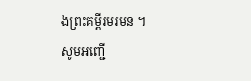ងព្រះគម្ពីរមរមន ។
សូមអញ្ជើ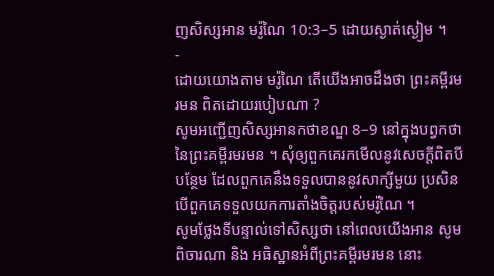ញសិស្សអាន មរ៉ូណៃ 10:3–5 ដោយស្ងាត់ស្ងៀម ។
-
ដោយយោងតាម មរ៉ូណៃ តើយើងអាចដឹងថា ព្រះគម្ពីរមរមន ពិតដោយរបៀបណា ?
សូមអញ្ជើញសិស្សអានកថាខណ្ឌ 8–9 នៅក្នុងបព្វកថានៃព្រះគម្ពីរមរមន ។ សុំឲ្យពួកគេរកមើលនូវសេចក្ដីពិតបីបន្ថែម ដែលពួកគេនឹងទទួលបាននូវសាក្សីមួយ ប្រសិនបើពួកគេទទួលយកការតាំងចិត្តរបស់មរ៉ូណៃ ។
សូមថ្លែងទីបន្ទាល់ទៅសិស្សថា នៅពេលយើងអាន សូមពិចារណា និង អធិស្ឋានអំពីព្រះគម្ពីរមរមន នោះ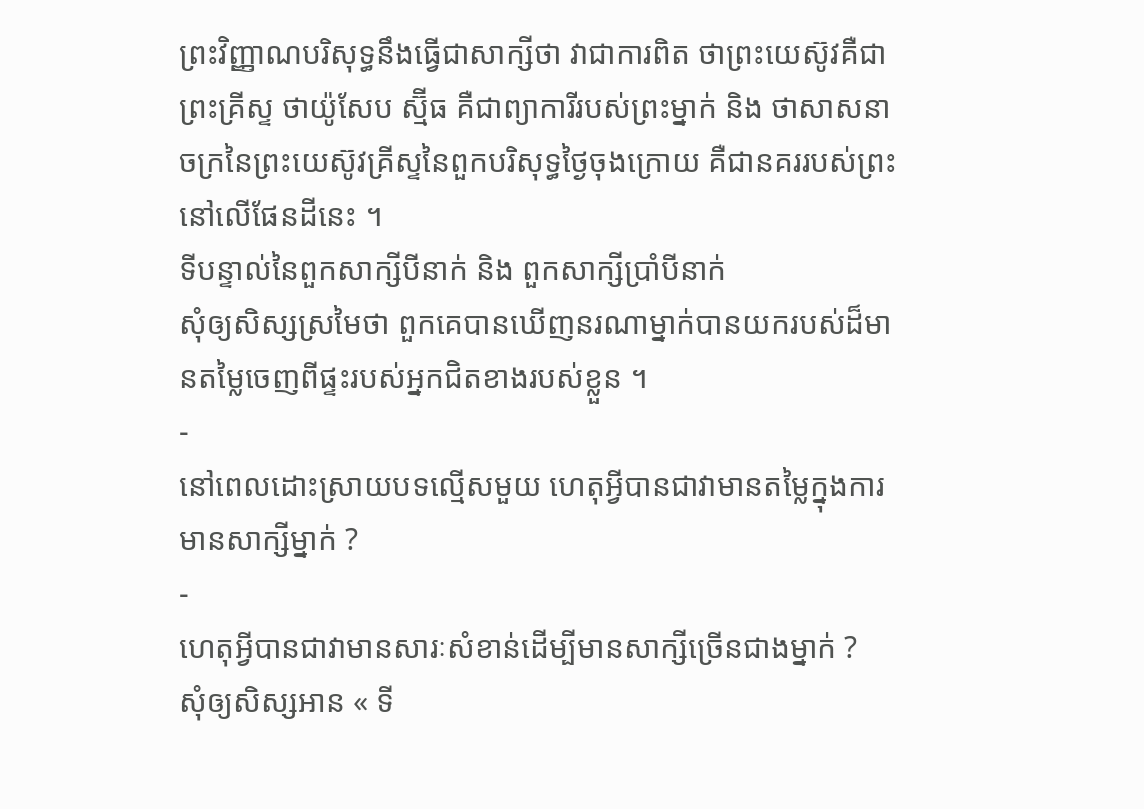ព្រះវិញ្ញាណបរិសុទ្ធនឹងធ្វើជាសាក្សីថា វាជាការពិត ថាព្រះយេស៊ូវគឺជាព្រះគ្រីស្ទ ថាយ៉ូសែប ស្ម៊ីធ គឺជាព្យាការីរបស់ព្រះម្នាក់ និង ថាសាសនាចក្រនៃព្រះយេស៊ូវគ្រីស្ទនៃពួកបរិសុទ្ធថ្ងៃចុងក្រោយ គឺជានគររបស់ព្រះនៅលើផែនដីនេះ ។
ទីបន្ទាល់នៃពួកសាក្សីបីនាក់ និង ពួកសាក្សីប្រាំបីនាក់
សុំឲ្យសិស្សស្រមៃថា ពួកគេបានឃើញនរណាម្នាក់បានយករបស់ដ៏មានតម្លៃចេញពីផ្ទះរបស់អ្នកជិតខាងរបស់ខ្លួន ។
-
នៅពេលដោះស្រាយបទល្មើសមួយ ហេតុអ្វីបានជាវាមានតម្លៃក្នុងការមានសាក្សីម្នាក់ ?
-
ហេតុអ្វីបានជាវាមានសារៈសំខាន់ដើម្បីមានសាក្សីច្រើនជាងម្នាក់ ?
សុំឲ្យសិស្សអាន « ទី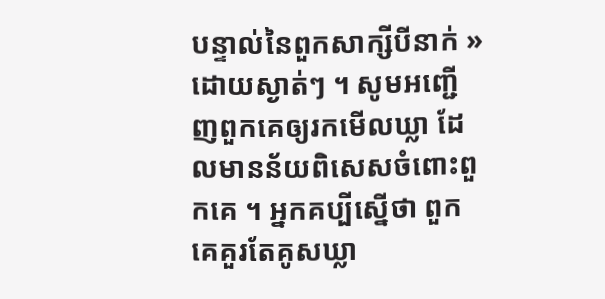បន្ទាល់នៃពួកសាក្សីបីនាក់ » ដោយស្ងាត់ៗ ។ សូមអញ្ជើញពួកគេឲ្យរកមើលឃ្លា ដែលមានន័យពិសេសចំពោះពួកគេ ។ អ្នកគប្បីស្នើថា ពួកគេគួរតែគូសឃ្លា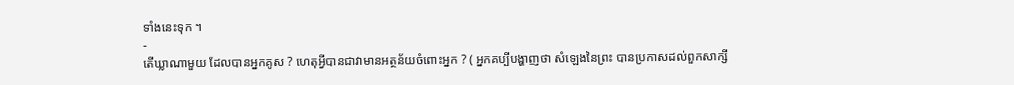ទាំងនេះទុក ។
-
តើឃ្លាណាមួយ ដែលបានអ្នកគូស ? ហេតុអ្វីបានជាវាមានអត្ថន័យចំពោះអ្នក ? ( អ្នកគប្បីបង្ហាញថា សំឡេងនៃព្រះ បានប្រកាសដល់ពួកសាក្សី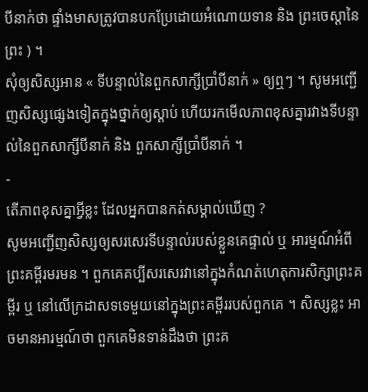បីនាក់ថា ផ្ទាំងមាសត្រូវបានបកប្រែដោយអំណោយទាន និង ព្រះចេស្ដានៃព្រះ ) ។
សុំឲ្យសិស្សអាន « ទីបន្ទាល់នៃពួកសាក្សីប្រាំបីនាក់ » ឲ្យឮៗ ។ សូមអញ្ជើញសិស្សផ្សេងទៀតក្នុងថ្នាក់ឲ្យស្ដាប់ ហើយរកមើលភាពខុសគ្នារវាងទីបន្ទាល់នៃពួកសាក្សីបីនាក់ និង ពួកសាក្សីប្រាំបីនាក់ ។
-
តើភាពខុសគ្នាអ្វីខ្លះ ដែលអ្នកបានកត់សម្គាល់ឃើញ ?
សូមអញ្ជើញសិស្សឲ្យសរសេរទីបន្ទាល់របស់ខ្លួនគេផ្ទាល់ ឬ អារម្មណ៍អំពីព្រះគម្ពីរមរមន ។ ពួកគេគប្បីសរសេរវានៅក្នុងកំណត់ហេតុការសិក្សាព្រះគម្ពីរ ឬ នៅលើក្រដាសទទេមួយនៅក្នុងព្រះគម្ពីររបស់ពួកគេ ។ សិស្សខ្លះ អាចមានអារម្មណ៍ថា ពួកគេមិនទាន់ដឹងថា ព្រះគ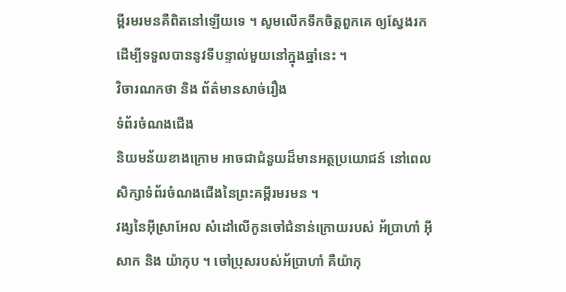ម្ពីរមរមនគឺពិតនៅឡើយទេ ។ សូមលើកទឹកចិត្តពួកគេ ឲ្យស្វែងរកដើម្បីទទួលបាននូវទីបន្ទាល់មួយនៅក្នុងឆ្នាំនេះ ។
វិចារណកថា និង ព័ត៌មានសាច់រឿង
ទំព័រចំណងជើង
និយមន័យខាងក្រោម អាចជាជំនួយដ៏មានអត្ថប្រយោជន៍ នៅពេលសិក្សាទំព័រចំណងជើងនៃព្រះគម្ពីរមរមន ។
វង្សនៃអ៊ីស្រាអែល សំដៅលើកូនចៅជំនាន់ក្រោយរបស់ អ័ប្រាហាំ អ៊ីសាក និង យ៉ាកុប ។ ចៅប្រុសរបស់អ័ប្រាហាំ គឺយ៉ាកុ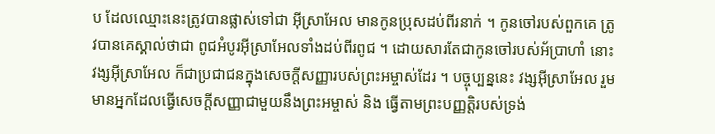ប ដែលឈ្មោះនេះត្រូវបានផ្លាស់ទៅជា អ៊ីស្រាអែល មានកូនប្រុសដប់ពីរនាក់ ។ កូនចៅរបស់ពួកគេ ត្រូវបានគេស្គាល់ថាជា ពូជអំបូរអ៊ីស្រាអែលទាំងដប់ពីរពូជ ។ ដោយសារតែជាកូនចៅរបស់អ័ប្រាហាំ នោះវង្សអ៊ីស្រាអែល ក៏ជាប្រជាជនក្នុងសេចក្ដីសញ្ញារបស់ព្រះអម្ចាស់ដែរ ។ បច្ចុប្បន្ននេះ វង្សអ៊ីស្រាអែល រួមមានអ្នកដែលធ្វើសេចក្ដីសញ្ញាជាមួយនឹងព្រះអម្ចាស់ និង ធ្វើតាមព្រះបញ្ញត្តិរបស់ទ្រង់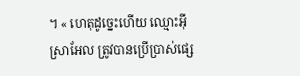។ « ហេតុដូច្នេះហើយ ឈ្មោះអ៊ីស្រាអែល ត្រូវបានប្រើប្រាស់ផ្សេ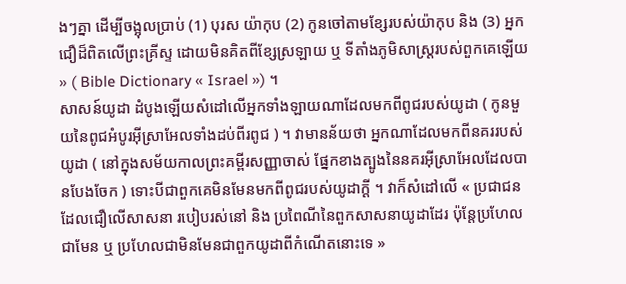ងៗគ្នា ដើម្បីចង្អុលប្រាប់ (1) បុរស យ៉ាកុប (2) កូនចៅតាមខ្សែរបស់យ៉ាកុប និង (3) អ្នកជឿដ៏ពិតលើព្រះគ្រីស្ទ ដោយមិនគិតពីខ្សែស្រឡាយ ឬ ទីតាំងភូមិសាស្ដ្ររបស់ពួកគេឡើយ » ( Bible Dictionary « Israel ») ។
សាសន៍យូដា ដំបូងឡើយសំដៅលើអ្នកទាំងឡាយណាដែលមកពីពូជរបស់យូដា ( កូនមួយនៃពូជអំបូរអ៊ីស្រាអែលទាំងដប់ពីរពូជ ) ។ វាមានន័យថា អ្នកណាដែលមកពីនគររបស់យូដា ( នៅក្នុងសម័យកាលព្រះគម្ពីរសញ្ញាចាស់ ផ្នែកខាងត្បូងនៃនគរអ៊ីស្រាអែលដែលបានបែងចែក ) ទោះបីជាពួកគេមិនមែនមកពីពូជរបស់យូដាក្ដី ។ វាក៏សំដៅលើ « ប្រជាជនដែលជឿលើសាសនា របៀបរស់នៅ និង ប្រពៃណីនៃពួកសាសនាយូដាដែរ ប៉ុន្ដែប្រហែលជាមែន ឬ ប្រហែលជាមិនមែនជាពួកយូដាពីកំណើតនោះទេ »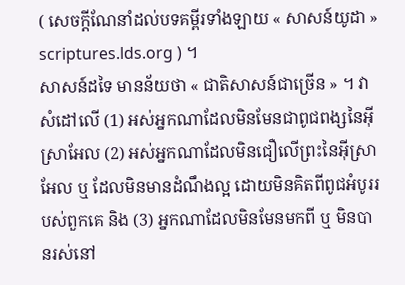( សេចក្ដីណែនាំដល់បទគម្ពីរទាំងឡាយ « សាសន៍យូដា » scriptures.lds.org ) ។
សាសន៍ដទៃ មានន័យថា « ជាតិសាសន៍ជាច្រើន » ។ វាសំដៅលើ (1) អស់អ្នកណាដែលមិនមែនជាពូជពង្សនៃអ៊ីស្រាអែល (2) អស់អ្នកណាដែលមិនជឿលើព្រះនៃអ៊ីស្រាអែល ឬ ដែលមិនមានដំណឹងល្អ ដោយមិនគិតពីពូជអំបូររបស់ពួកគេ និង (3) អ្នកណាដែលមិនមែនមកពី ឬ មិនបានរស់នៅ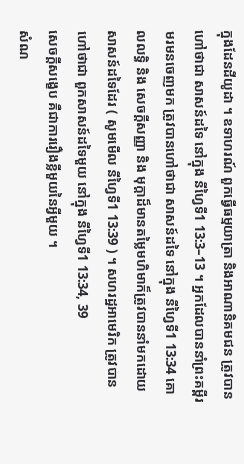ក្នុងដែនដីយូដា ។ ឧទាហរណ៍ ពួកធ្វើធម្មយាត្រា និងអាណានិគមជន ត្រូវបានហៅថាជា សាសន៍ដទៃ នៅក្នុង នីហ្វៃទី1 13:3–13 ។ អ្នកដែលបាននាំព្រះគម្ពីរមរមនចេញមក ត្រូវបានហៅថាជា សាសន៍ដទៃ នៅក្នុង នីហ្វៃទី1 13:34 គោលលទ្ធិ និង សេចក្ដីសញ្ញា និង មុក្តាដ៏មានតម្លៃមហិមាក៏ត្រូវបាននាំមកដោយសាសន៍ដទៃដែរ ( សូមមើល នីហ្វៃទី1 13:39 ) ។ សហរដ្ឋអាមេរិក ត្រូវបានហៅថាជា ពួកសាសន៍ដទៃមួយ នៅក្នុង នីហ្វៃទី1 13:34, 39
សេចក្ដីសង្ខេប គឺជាការរឿងខ្លីមួយនៃអ្វីមួយ ។
សំណ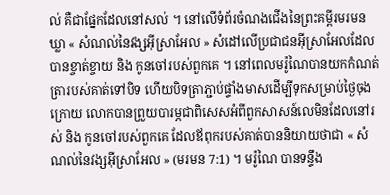ល់ គឺជាផ្នែកដែលនៅសល់ ។ នៅលើទំព័រចំណងជើងនៃព្រះគម្ពីរមរមន ឃ្លា « សំណល់នៃវង្សអ៊ីស្រាអែល » សំដៅលើប្រជាជនអ៊ីស្រាអែលដែលបានខ្ចាត់ខ្ចាយ និង កូនចៅរបស់ពួកគេ ។ នៅពេលមរ៉ូណៃបានយកកំណត់ត្រារបស់គាត់ទៅបិទ ហើយបិទត្រាភ្ជាប់ផ្ទាំងមាសដើម្បីទុកសម្រាប់ថ្ងៃចុងក្រោយ លោកបានព្រួយបារម្ភជាពិសេសអំពីពួកសាសន៍លេមិនដែលនៅរស់ និង កូនចៅរបស់ពួកគេ ដែលឪពុករបស់គាត់បាននិយាយថាជា « សំណល់នៃវង្សអ៊ីស្រាអែល » (មរមន 7:1) ។ មរ៉ូណៃ បានទន្ទឹង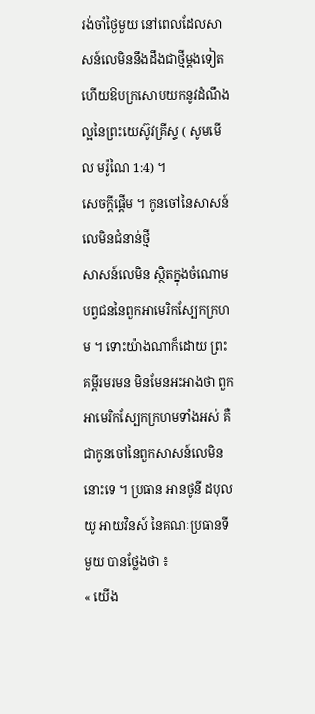រង់ចាំថ្ងៃមួយ នៅពេលដែលសាសន៍លេមិននឹងដឹងជាថ្មីម្ដងទៀត ហើយឱបក្រសោបយកនូវដំណឹងល្អនៃព្រះយេស៊ូវគ្រីស្ទ ( សូមមើល មរ៉ូណៃ 1:4) ។
សេចក្តីផ្ដើម ។ កូនចៅនៃសាសន៍លេមិនជំនាន់ថ្មី
សាសន៍លេមិន ស្ថិតក្នុងចំណោមបព្វជននៃពួកអាមេរិកស្បែកក្រហម ។ ទោះយ៉ាងណាក៏ដោយ ព្រះគម្ពីរមរមន មិនមែនអះអាងថា ពួកអាមេរិកស្បែកក្រហមទាំងអស់ គឺជាកូនចៅនៃពួកសាសន៍លេមិននោះទេ ។ ប្រធាន អានថូនី ដបុលយូ អាយវិនស៍ នៃគណៈប្រធានទីមួយ បានថ្លែងថា ៖
« យើង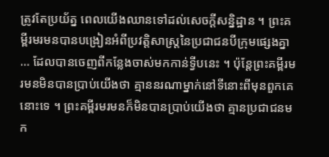ត្រូវតែប្រយ័ត្ន ពេលយើងឈានទៅដល់សេចក្ដីសន្និដ្ឋាន ។ ព្រះគម្ពីរមរមនបានបង្រៀនអំពីប្រវត្តិសាស្ដ្រនៃប្រជាជនបីក្រុមផ្សេងគ្នា … ដែលបានចេញពីកន្លែងចាស់មកកាន់ទ្វីបនេះ ។ ប៉ុន្ដែព្រះគម្ពីរមរមនមិនបានប្រាប់យើងថា គ្មាននរណាម្នាក់នៅទីនោះពីមុនពួកគេនោះទេ ។ ព្រះគម្ពីរមរមនក៏មិនបានប្រាប់យើងថា គ្មានប្រជាជនមក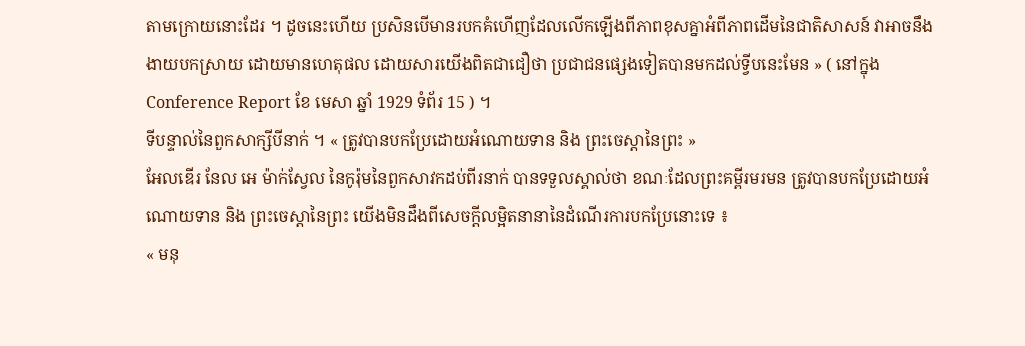តាមក្រោយនោះដែរ ។ ដូចនេះហើយ ប្រសិនបើមានរបកគំហើញដែលលើកឡើងពីភាពខុសគ្នាអំពីភាពដើមនៃជាតិសាសន៍ វាអាចនឹងងាយបកស្រាយ ដោយមានហេតុផល ដោយសារយើងពិតជាជឿថា ប្រជាជនផ្សេងទៀតបានមកដល់ទ្វីបនេះមែន » ( នៅក្នុង Conference Report ខែ មេសា ឆ្នាំ 1929 ទំព័រ 15 ) ។
ទីបន្ទាល់នៃពួកសាក្សីបីនាក់ ។ « ត្រូវបានបកប្រែដោយអំណោយទាន និង ព្រះចេស្ដានៃព្រះ »
អែលឌើរ នែល អេ ម៉ាក់ស្វែល នៃកូរ៉ុមនៃពួកសាវកដប់ពីរនាក់ បានទទួលស្គាល់ថា ខណៈដែលព្រះគម្ពីរមរមន ត្រូវបានបកប្រែដោយអំណោយទាន និង ព្រះចេស្ដានៃព្រះ យើងមិនដឹងពីសេចក្ដីលម្អិតនានានៃដំណើរការបកប្រែនោះទេ ៖
« មនុ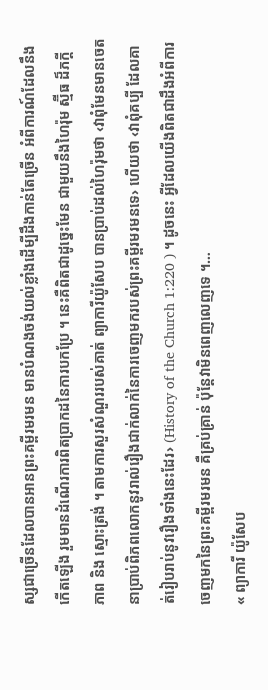ស្សជាច្រើនដែលបានអានព្រះគម្ពីរមរមន មានបំណងចង់យល់ខ្លាំងដើម្បីដឹងកាន់តែច្រើន អំពីការណ៍ដែលនឹងកើតឡើង រួមមានដំណើរការពិតប្រាកដនៃការបកប្រែ ។ នេះគឺពិតជាដូច្នេះមែន ជាមួយនឹងហៃរ៉ុម ស្ម៊ីធ ដ៏ភក្ដីភាព និង ស្មោះត្រង់ ។ តាមការសួរសំណួររបស់គាត់ ព្យាការីយ៉ូសែប បានប្រាប់ដល់ហៃរ៉ុមថា ‹វាពុំមែនមានចេតនាប្រាប់ពិភពលោកនូវរាល់រឿងជាក់លាក់នៃការចេញមករបស់ព្រះគម្ពីរមរមនទេ› ហើយថា ‹វាពុំគប្បី ដែលគាត់រៀបរាប់នូវរឿងទាំងនេះដែរ› (History of the Church 1:220 ) ។ ដូចនេះ អ្វីដែលយើងពិតជាដឹងអំពីការចេញមកនៃព្រះគម្ពីរមរមន គឺគ្រប់គ្រាន់ ប៉ុន្ដែវាមិនពេញលេញទេ ។…
« ព្យាការី យ៉ូសែប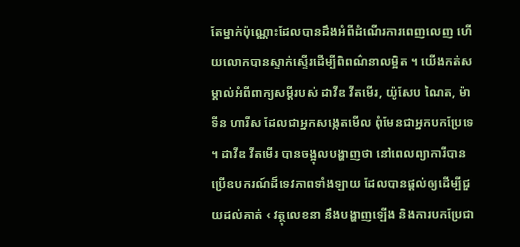តែម្នាក់ប៉ុណ្ណោះដែលបានដឹងអំពីដំណើរការពេញលេញ ហើយលោកបានស្ទាក់ស្ទើរដើម្បីពិពណ៌នាលម្អិត ។ យើងកត់សម្គាល់អំពីពាក្យសម្ដីរបស់ ដាវីឌ វីតមើរ, យ៉ូសែប ណៃត, ម៉ាទីន ហារីស ដែលជាអ្នកសង្កេតមើល ពុំមែនជាអ្នកបកប្រែទេ ។ ដាវីឌ វីតមើរ បានចង្អុលបង្ហាញថា នៅពេលព្យាការីបានប្រើឧបករណ៍ដ៏ទេវភាពទាំងឡាយ ដែលបានផ្ដល់ឲ្យដើម្បីជួយដល់គាត់ ‹ វត្ថុលេខនា នឹងបង្ហាញឡើង និងការបកប្រែជា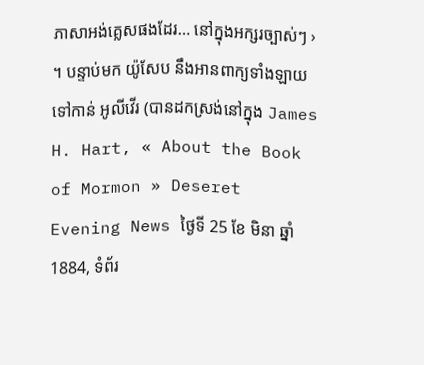ភាសាអង់គ្លេសផងដែរ… នៅក្នុងអក្សរច្បាស់ៗ › ។ បន្ទាប់មក យ៉ូសែប នឹងអានពាក្យទាំងឡាយទៅកាន់ អូលីវើរ (បានដកស្រង់នៅក្នុង James H. Hart, « About the Book of Mormon » Deseret Evening News ថ្ងៃទី 25 ខែ មិនា ឆ្នាំ 1884, ទំព័រ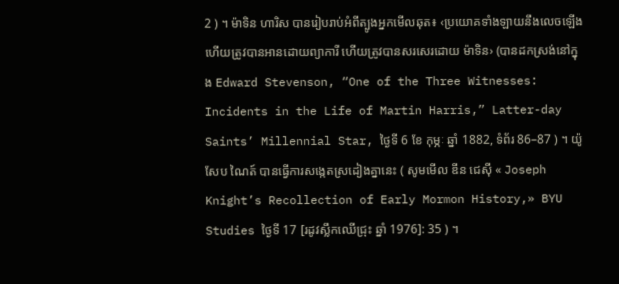2 ) ។ ម៉ាទិន ហារិស បានរៀបរាប់អំពីត្បូងអ្នកមើលឆុត៖ ‹ប្រយោគទាំងឡាយនឹងលេចឡើង ហើយត្រូវបានអានដោយព្យាការី ហើយត្រូវបានសរសេរដោយ ម៉ាទិន› (បានដកស្រង់នៅក្នុង Edward Stevenson, “One of the Three Witnesses: Incidents in the Life of Martin Harris,” Latter-day Saints’ Millennial Star, ថ្ងៃទី 6 ខែ កុម្ភៈ ឆ្នាំ 1882, ទំព័រ 86–87 ) ។ យ៉ូសែប ណៃត៍ បានធ្វើការសង្កេតស្រដៀងគ្នានេះ ( សូមមើល ឌីន ជេស៊ី « Joseph Knight’s Recollection of Early Mormon History,» BYU Studies ថ្ងៃទី 17 [រដូវស្លឹកឈើជ្រុះ ឆ្នាំ 1976]: 35 ) ។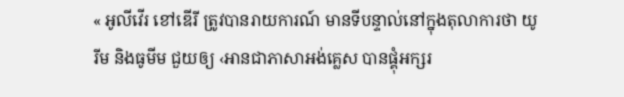« អូលីវើរ ខៅឌើរី ត្រូវបានរាយការណ៍ មានទីបន្ទាល់នៅក្នុងតុលាការថា យូរីម និងធូមីម ជួយឲ្យ ‹អានជាភាសាអង់គ្លេស បានផ្គុំអក្សរ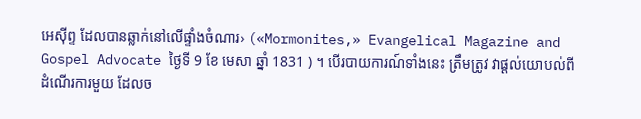អេស៊ីព្ទ ដែលបានឆ្លាក់នៅលើផ្ទាំងចំណារ› («Mormonites,» Evangelical Magazine and Gospel Advocate ថ្ងៃទី 9 ខែ មេសា ឆ្នាំ 1831 ) ។ បើរបាយការណ៍ទាំងនេះ ត្រឹមត្រូវ វាផ្ដល់យោបល់ពីដំណើរការមួយ ដែលច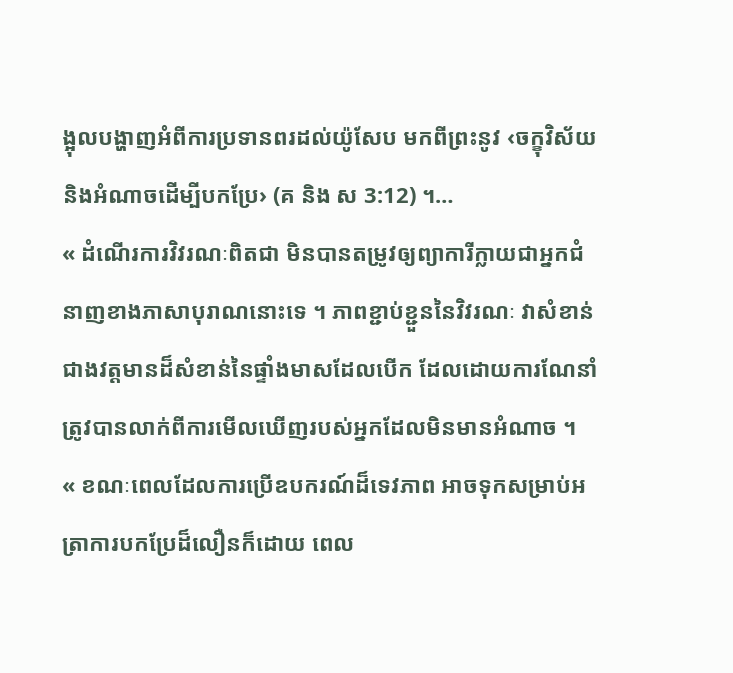ង្អុលបង្ហាញអំពីការប្រទានពរដល់យ៉ូសែប មកពីព្រះនូវ ‹ចក្ខុវិស័យ និងអំណាចដើម្បីបកប្រែ› (គ និង ស 3:12) ។…
« ដំណើរការវិវរណៈពិតជា មិនបានតម្រូវឲ្យព្យាការីក្លាយជាអ្នកជំនាញខាងភាសាបុរាណនោះទេ ។ ភាពខ្ជាប់ខ្ជួននៃវិវរណៈ វាសំខាន់ជាងវត្តមានដ៏សំខាន់នៃផ្ទាំងមាសដែលបើក ដែលដោយការណែនាំ ត្រូវបានលាក់ពីការមើលឃើញរបស់អ្នកដែលមិនមានអំណាច ។
« ខណៈពេលដែលការប្រើឧបករណ៍ដ៏ទេវភាព អាចទុកសម្រាប់អត្រាការបកប្រែដ៏លឿនក៏ដោយ ពេល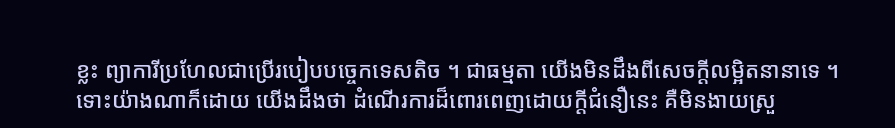ខ្លះ ព្យាការីប្រហែលជាប្រើរបៀបបច្ចេកទេសតិច ។ ជាធម្មតា យើងមិនដឹងពីសេចក្ដីលម្អិតនានាទេ ។
ទោះយ៉ាងណាក៏ដោយ យើងដឹងថា ដំណើរការដ៏ពោរពេញដោយក្ដីជំនឿនេះ គឺមិនងាយស្រួ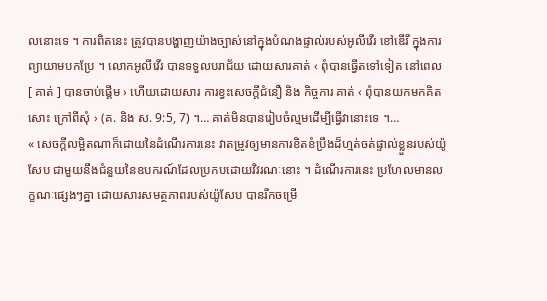លនោះទេ ។ ការពិតនេះ ត្រូវបានបង្ហាញយ៉ាងច្បាស់នៅក្នុងបំណងផ្ទាល់របស់អូលីវើរ ខៅឌើរី ក្នុងការព្យាយាមបកប្រែ ។ លោកអូលីវើរ បានទទួលបរាជ័យ ដោយសារគាត់ ‹ ពុំបានធ្វើតទៅទៀត នៅពេល [ គាត់ ] បានចាប់ផ្ដើម › ហើយដោយសារ ការខ្វះសេចក្ដីជំនឿ និង កិច្ចការ គាត់ ‹ ពុំបានយកមកគិតសោះ ក្រៅពីសុំ › (គ. និង ស. 9:5, 7) ។… គាត់មិនបានរៀបចំល្មមដើម្បីធ្វើវានោះទេ ។…
« សេចក្ដីលម្អិតណាក៏ដោយនៃដំណើរការនេះ វាតម្រូវឲ្យមានការខិតខំប្រឹងដ៏ហ្មត់ចត់ផ្ទាល់ខ្លួនរបស់យ៉ូសែប ជាមួយនឹងជំនួយនៃឧបករណ៍ដែលប្រកបដោយវិវរណៈនោះ ។ ដំណើរការនេះ ប្រហែលមានលក្ខណៈផ្សេងៗគ្នា ដោយសារសមត្ថភាពរបស់យ៉ូសែប បានរីកចម្រើ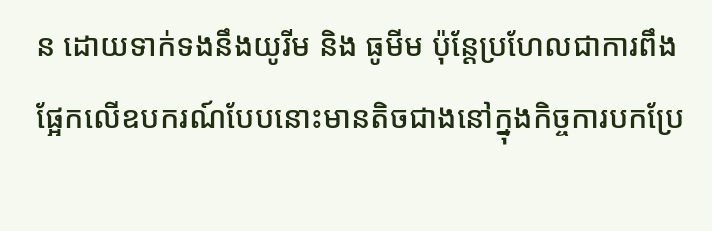ន ដោយទាក់ទងនឹងយូរីម និង ធូមីម ប៉ុន្ដែប្រហែលជាការពឹងផ្អែកលើឧបករណ៍បែបនោះមានតិចជាងនៅក្នុងកិច្ចការបកប្រែ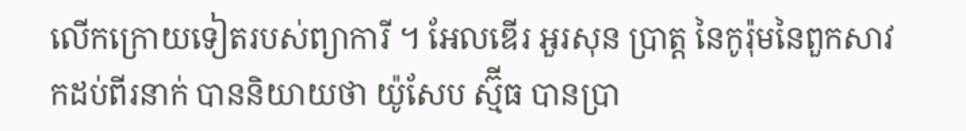លើកក្រោយទៀតរបស់ព្យាការី ។ អែលឌើរ អួរសុន ប្រាត្ត នៃកូរ៉ុមនៃពួកសាវកដប់ពីរនាក់ បាននិយាយថា យ៉ូសែប ស្ម៊ីធ បានប្រា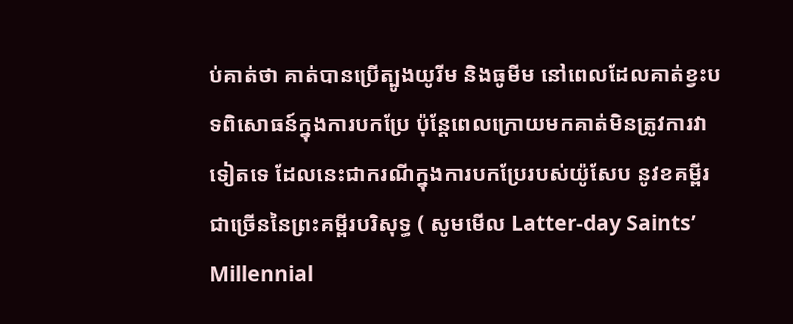ប់គាត់ថា គាត់បានប្រើត្បូងយូរីម និងធូមីម នៅពេលដែលគាត់ខ្វះបទពិសោធន៍ក្នុងការបកប្រែ ប៉ុន្ដែពេលក្រោយមកគាត់មិនត្រូវការវាទៀតទេ ដែលនេះជាករណីក្នុងការបកប្រែរបស់យ៉ូសែប នូវខគម្ពីរជាច្រើននៃព្រះគម្ពីរបរិសុទ្ធ ( សូមមើល Latter-day Saints’ Millennial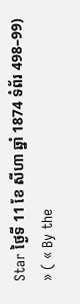Star ថ្ងៃទី 11 ខែ សីហា ឆ្នាំ 1874 ទំព័រ 498–99) » ( « By the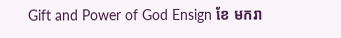Gift and Power of God Ensign ខែ មករា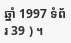ឆ្នាំ 1997 ទំព័រ 39 ) ។